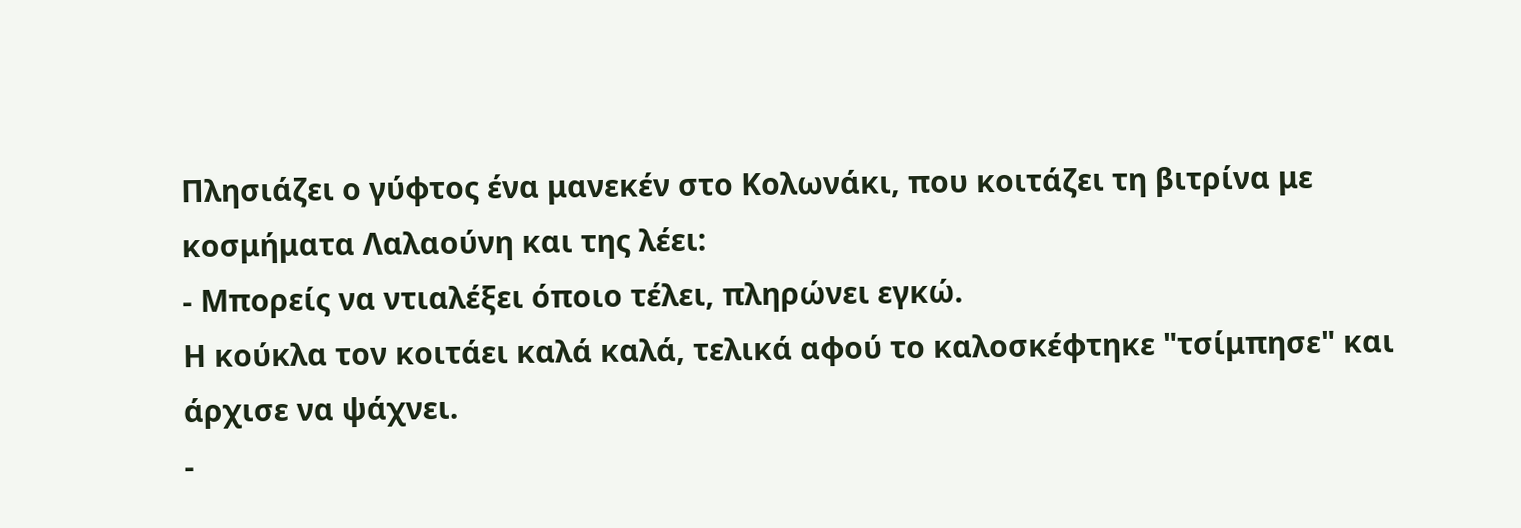Πλησιάζει ο γύφτος ένα μανεκέν στο Κολωνάκι, που κοιτάζει τη βιτρίνα με κοσμήματα Λαλαούνη και της λέει:
- Μπορείς να ντιαλέξει όποιο τέλει, πληρώνει εγκώ.
Η κούκλα τον κοιτάει καλά καλά, τελικά αφού το καλοσκέφτηκε "τσίμπησε" και άρχισε να ψάχνει.
-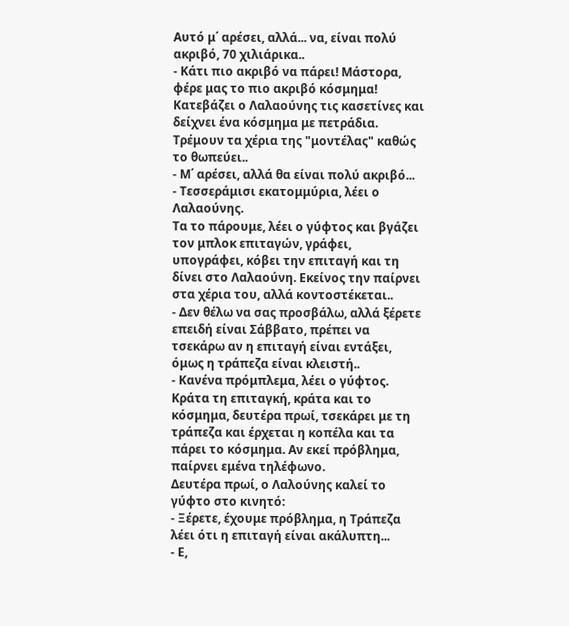Αυτό μ΄ αρέσει, αλλά... να, είναι πολύ ακριβό, 70 χιλιάρικα..
- Κάτι πιο ακριβό να πάρει! Μάστορα, φέρε μας το πιο ακριβό κόσμημα!
Κατεβάζει ο Λαλαούνης τις κασετίνες και δείχνει ένα κόσμημα με πετράδια. Τρέμουν τα χέρια της "μοντέλας" καθώς το θωπεύει..
- Μ΄ αρέσει, αλλά θα είναι πολύ ακριβό...
- Τεσσεράμισι εκατομμύρια, λέει ο Λαλαούνης.
Τα το πάρουμε, λέει ο γύφτος και βγάζει τον μπλοκ επιταγών, γράφει, υπογράφει, κόβει την επιταγή και τη δίνει στο Λαλαούνη. Εκείνος την παίρνει στα χέρια του, αλλά κοντοστέκεται..
- Δεν θέλω να σας προσβάλω, αλλά ξέρετε επειδή είναι Σάββατο, πρέπει να τσεκάρω αν η επιταγή είναι εντάξει, όμως η τράπεζα είναι κλειστή..
- Κανένα πρόμπλεμα, λέει ο γύφτος. Κράτα τη επιταγκή, κράτα και το κόσμημα, δευτέρα πρωί, τσεκάρει με τη τράπεζα και έρχεται η κοπέλα και τα πάρει το κόσμημα. Αν εκεί πρόβλημα, παίρνει εμένα τηλέφωνο.
Δευτέρα πρωί, ο Λαλούνης καλεί το γύφτο στο κινητό:
- Ξέρετε, έχουμε πρόβλημα, η Τράπεζα λέει ότι η επιταγή είναι ακάλυπτη...
- Ε,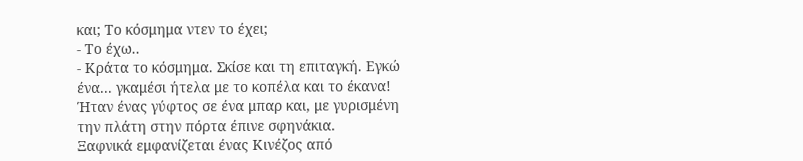και; Το κόσμημα ντεν το έχει;
- Το έχω..
- Κράτα το κόσμημα. Σκίσε και τη επιταγκή. Εγκώ ένα... γκαμέσι ήτελα με το κοπέλα και το έκανα!
Ήταν ένας γύφτος σε ένα μπαρ και, με γυρισμένη την πλάτη στην πόρτα έπινε σφηνάκια.
Ξαφνικά εμφανίζεται ένας Κινέζος από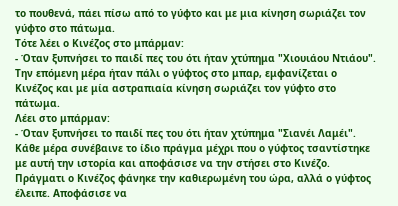το πουθενά, πάει πίσω από το γύφτο και με μια κίνηση σωριάζει τον γύφτο στο πάτωμα.
Τότε λέει ο Κινέζος στο μπάρμαν:
- Όταν ξυπνήσει το παιδί πες του ότι ήταν χτύπημα "Χιουιάου Ντιάου".
Την επόμενη μέρα ήταν πάλι ο γύφτος στο μπαρ, εμφανίζεται ο Κινέζος και με μία αστραπιαία κίνηση σωριάζει τον γύφτο στο πάτωμα.
Λέει στο μπάρμαν:
- Όταν ξυπνήσει το παιδί πες του ότι ήταν χτύπημα "Σιανέι Λαμέι".
Κάθε μέρα συνέβαινε το ίδιο πράγμα μέχρι που ο γύφτος τσαντίστηκε με αυτή την ιστορία και αποφάσισε να την στήσει στο Κινέζο.
Πράγματι ο Κινέζος φάνηκε την καθιερωμένη του ώρα, αλλά ο γύφτος έλειπε. Αποφάσισε να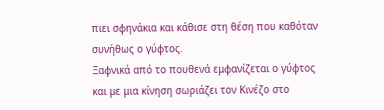πιει σφηνάκια και κάθισε στη θέση που καθόταν συνήθως ο γύφτος.
Ξαφνικά από το πουθενά εμφανίζεται ο γύφτος και με μια κίνηση σωριάζει τον Κινέζο στο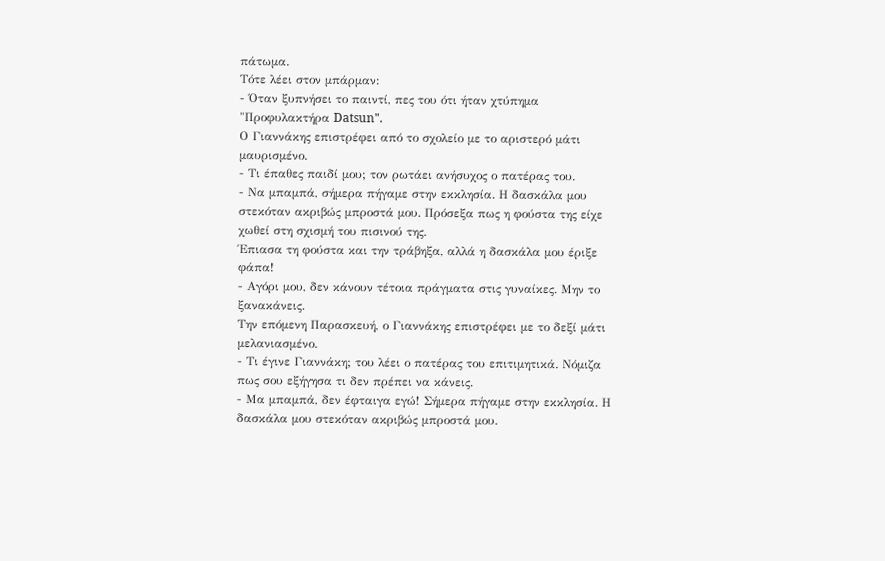πάτωμα.
Τότε λέει στον μπάρμαν:
- Όταν ξυπνήσει το παιντί, πες του ότι ήταν χτύπημα "Προφυλακτήρα Datsun".
Ο Γιαννάκης επιστρέφει από το σχολείο με το αριστερό μάτι μαυρισμένο.
- Τι έπαθες παιδί μου; τον ρωτάει ανήσυχος ο πατέρας του.
- Να μπαμπά, σήμερα πήγαμε στην εκκλησία. Η δασκάλα μου στεκόταν ακριβώς μπροστά μου. Πρόσεξα πως η φούστα της είχε χωθεί στη σχισμή του πισινού της.
Έπιασα τη φούστα και την τράβηξα, αλλά η δασκάλα μου έριξε φάπα!
- Αγόρι μου, δεν κάνουν τέτοια πράγματα στις γυναίκες. Μην το ξανακάνεις.
Την επόμενη Παρασκευή, ο Γιαννάκης επιστρέφει με το δεξί μάτι μελανιασμένο.
- Τι έγινε Γιαννάκη; του λέει ο πατέρας του επιτιμητικά. Νόμιζα πως σου εξήγησα τι δεν πρέπει να κάνεις.
- Μα μπαμπά, δεν έφταιγα εγώ! Σήμερα πήγαμε στην εκκλησία. Η δασκάλα μου στεκόταν ακριβώς μπροστά μου.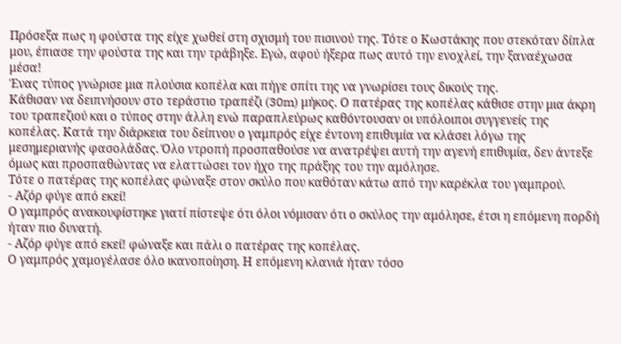Πρόσεξα πως η φούστα της είχε χωθεί στη σχισμή του πισινού της. Τότε ο Κωστάκης που στεκόταν δίπλα μου, έπιασε την φούστα της και την τράβηξε. Εγώ, αφού ήξερα πως αυτό την ενοχλεί, την ξαναέχωσα μέσα!
Ένας τύπος γνώρισε μια πλούσια κοπέλα και πήγε σπίτι της να γνωρίσει τους δικούς της.
Κάθισαν να δειπνήσουν στο τεράστιο τραπέζι (30m) μήκος. Ο πατέρας της κοπέλας κάθισε στην μια άκρη του τραπεζιού και ο τύπος στην άλλη ενώ παραπλεύρως καθόντουσαν οι υπόλοιποι συγγενείς της κοπέλας. Κατά την διάρκεια του δείπνου ο γαμπρός είχε έντονη επιθυμία να κλάσει λόγω της μεσημεριανής φασολάδας. Όλο ντροπή προσπαθούσε να ανατρέψει αυτή την αγενή επιθυμία, δεν άντεξε όμως και προσπαθώντας να ελαττώσει τον ήχο της πράξης του την αμόλησε.
Τότε ο πατέρας της κοπέλας φώναξε στον σκύλο που καθόταν κάτω από την καρέκλα του γαμπρού.
- Αζόρ φύγε από εκεί!
Ο γαμπρός ανακουφίστηκε γιατί πίστεψε ότι όλοι νόμισαν ότι ο σκύλος την αμόλησε, έτσι η επόμενη πορδή ήταν πιο δυνατή.
- Αζόρ φύγε από εκεί! φώναξε και πάλι ο πατέρας της κοπέλας.
Ο γαμπρός χαμογέλασε όλο ικανοποίηση. Η επόμενη κλανιά ήταν τόσο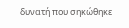δυνατή που σηκώθηκε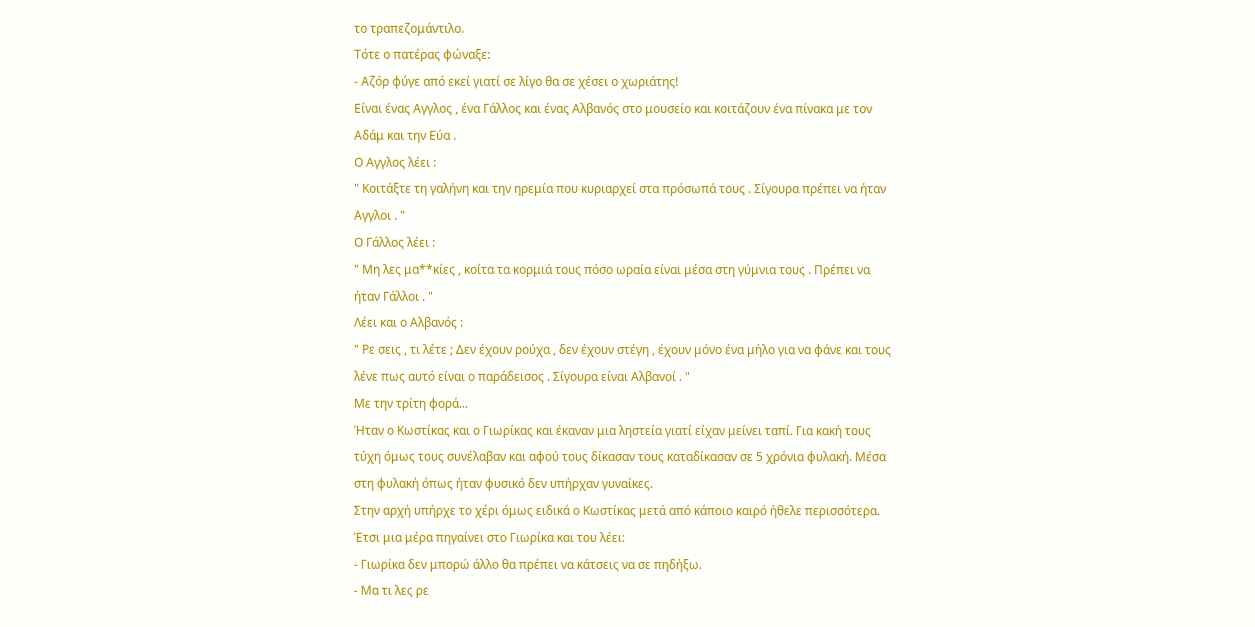το τραπεζομάντιλο.
Τότε ο πατέρας φώναξε:
- Αζόρ φύγε από εκεί γιατί σε λίγο θα σε χέσει ο χωριάτης!
Είναι ένας Aγγλος , ένα Γάλλος και ένας Αλβανός στο μουσείο και κοιτάζουν ένα πίνακα με τον Αδάμ και την Εύα .
Ο Aγγλος λέει :
" Κοιτάξτε τη γαλήνη και την ηρεμία που κυριαρχεί στα πρόσωπά τους . Σίγουρα πρέπει να ήταν Aγγλοι . "
Ο Γάλλος λέει :
" Μη λες μα**κίες , κοίτα τα κορμιά τους πόσο ωραία είναι μέσα στη γύμνια τους . Πρέπει να ήταν Γάλλοι . "
Λέει και ο Αλβανός :
" Ρε σεις , τι λέτε ; Δεν έχουν ρούχα , δεν έχουν στέγη , έχουν μόνο ένα μήλο για να φάνε και τους λένε πως αυτό είναι ο παράδεισος . Σίγουρα είναι Αλβανοί . "
Με την τρίτη φορά...
Ήταν ο Κωστίκας και ο Γιωρίκας και έκαναν μια ληστεία γιατί είχαν μείνει ταπί. Για κακή τους τύχη όμως τους συνέλαβαν και αφού τους δίκασαν τους καταδίκασαν σε 5 χρόνια φυλακή. Μέσα στη φυλακή όπως ήταν φυσικό δεν υπήρχαν γυναίκες.
Στην αρχή υπήρχε το χέρι όμως ειδικά ο Κωστίκας μετά από κάποιο καιρό ήθελε περισσότερα. Έτσι μια μέρα πηγαίνει στο Γιωρίκα και του λέει:
- Γιωρίκα δεν μπορώ άλλο θα πρέπει να κάτσεις να σε πηδήξω.
- Μα τι λες ρε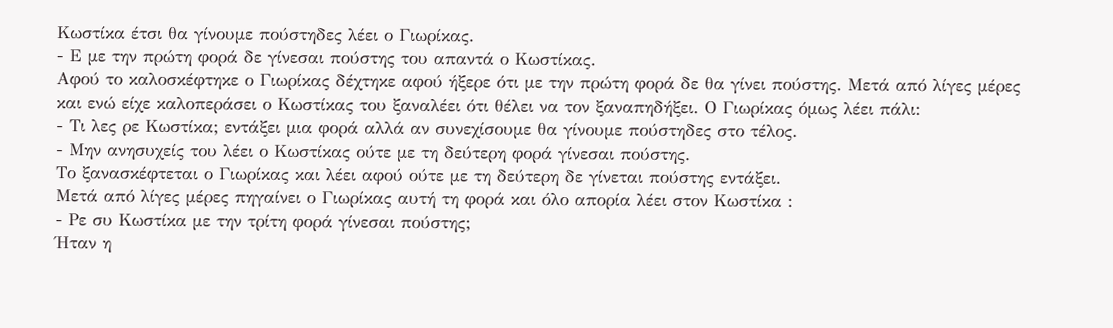Κωστίκα έτσι θα γίνουμε πούστηδες λέει ο Γιωρίκας.
- Ε με την πρώτη φορά δε γίνεσαι πούστης του απαντά ο Κωστίκας.
Αφού το καλοσκέφτηκε ο Γιωρίκας δέχτηκε αφού ήξερε ότι με την πρώτη φορά δε θα γίνει πούστης. Μετά από λίγες μέρες και ενώ είχε καλοπεράσει ο Κωστίκας του ξαναλέει ότι θέλει να τον ξαναπηδήξει. Ο Γιωρίκας όμως λέει πάλι:
- Τι λες ρε Κωστίκα; εντάξει μια φορά αλλά αν συνεχίσουμε θα γίνουμε πούστηδες στο τέλος.
- Μην ανησυχείς του λέει ο Κωστίκας ούτε με τη δεύτερη φορά γίνεσαι πούστης.
Το ξανασκέφτεται ο Γιωρίκας και λέει αφού ούτε με τη δεύτερη δε γίνεται πούστης εντάξει.
Μετά από λίγες μέρες πηγαίνει ο Γιωρίκας αυτή τη φορά και όλο απορία λέει στον Κωστίκα :
- Ρε συ Κωστίκα με την τρίτη φορά γίνεσαι πούστης;
Ήταν η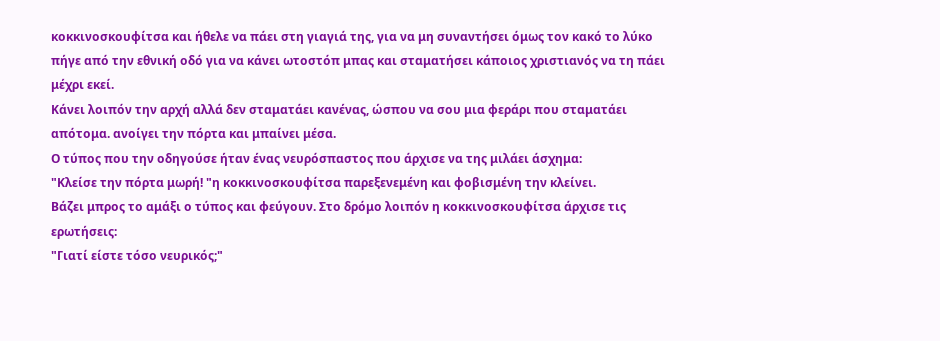κοκκινοσκουφίτσα και ήθελε να πάει στη γιαγιά της, για να μη συναντήσει όμως τον κακό το λύκο πήγε από την εθνική οδό για να κάνει ωτοστόπ μπας και σταματήσει κάποιος χριστιανός να τη πάει μέχρι εκεί.
Κάνει λοιπόν την αρχή αλλά δεν σταματάει κανένας, ώσπου να σου μια φεράρι που σταματάει απότομα. ανοίγει την πόρτα και μπαίνει μέσα.
Ο τύπος που την οδηγούσε ήταν ένας νευρόσπαστος που άρχισε να της μιλάει άσχημα:
"Κλείσε την πόρτα μωρή! "η κοκκινοσκουφίτσα παρεξενεμένη και φοβισμένη την κλείνει.
Βάζει μπρος το αμάξι ο τύπος και φεύγουν. Στο δρόμο λοιπόν η κοκκινοσκουφίτσα άρχισε τις ερωτήσεις:
"Γιατί είστε τόσο νευρικός;"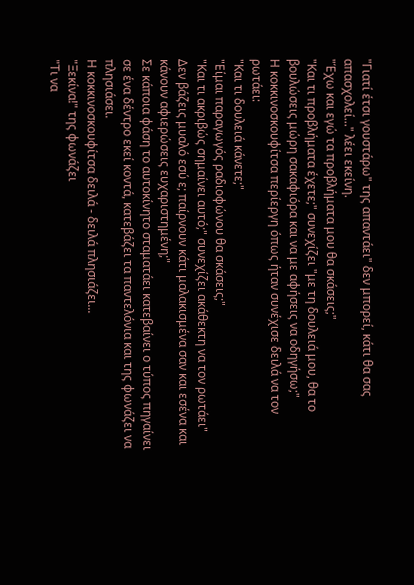"Γιατί έτσι γουστάρω" της απαντάει" δεν μπορεί, κάτι θα σας απασχολεί..." λέει εκείνη.
"Έχω και εγώ τα προβλήματα μου θα σκάσεις;"
"Και τι προβλήματα έχετε;" συνεχίζει "με τη δουλειά μου, θα το βουλώσεις μώρη σακαφιόρα και να με αφήσεις να οδηγήσω;"
Η κοκκινοσκουφίτσα περίεργη όπως ήταν συνέχισε δειλά να τον ρωτάει:
"Και τι δουλειά κάνετε;"
"Είμαι παραγωγός ραδιοφώνου θα σκάσεις;"
"Και τι ακριβώς σημαίνει αυτό;" συνεχίζει ακάθεκτη να τον ρωτάει"
Δεν βάζεις μυαλό εσύ ε; παίρνουν κάτι μαλακισμένα σαν και εσένα και κάνουν αφιερώσεις ευχαριστημένη;"
Σε κάποια φάση το αυτοκίνητο σταματάει κατεβαίνει ο τύπος πηγαίνει σε ένα δέντρο εκεί κοντά, κατεβάζει τα παντελόνια και της φωνάζει να πλησιάσει.
Η κοκκινοσκουφίτσα δειλά - δειλά πλησιάζει...
"Ξεκίνα!" της φωνάζει
"Τι να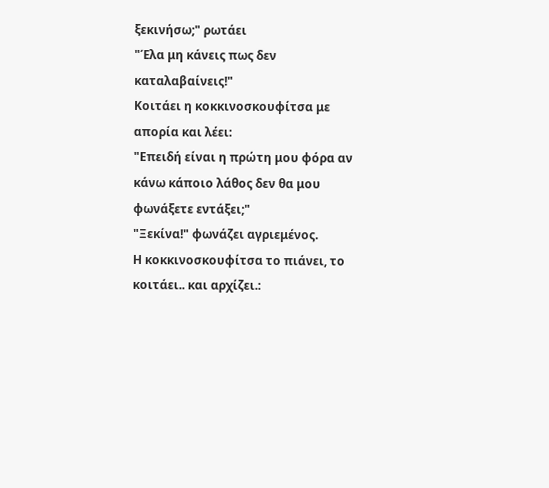ξεκινήσω;" ρωτάει
"Έλα μη κάνεις πως δεν καταλαβαίνεις!"
Κοιτάει η κοκκινοσκουφίτσα με απορία και λέει:
"Επειδή είναι η πρώτη μου φόρα αν κάνω κάποιο λάθος δεν θα μου φωνάξετε εντάξει;"
"Ξεκίνα!" φωνάζει αγριεμένος.
Η κοκκινοσκουφίτσα το πιάνει, το κοιτάει.. και αρχίζει.: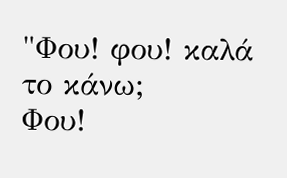"Φου! φου! καλά το κάνω;
Φου!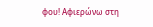φου! Αφιερώνω στη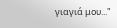γιαγιά μου..."